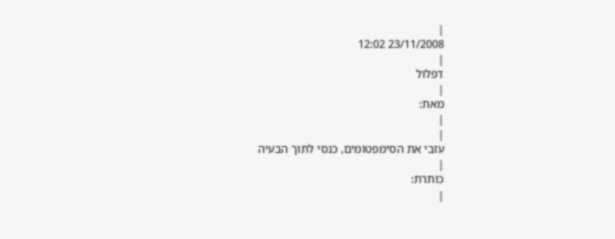|
23/11/2008 12:02
|
דפלול
|
מאת:
|
|
עזבי את הסימפטומים, כנסי לתוך הבעיה
|
כותרת:
|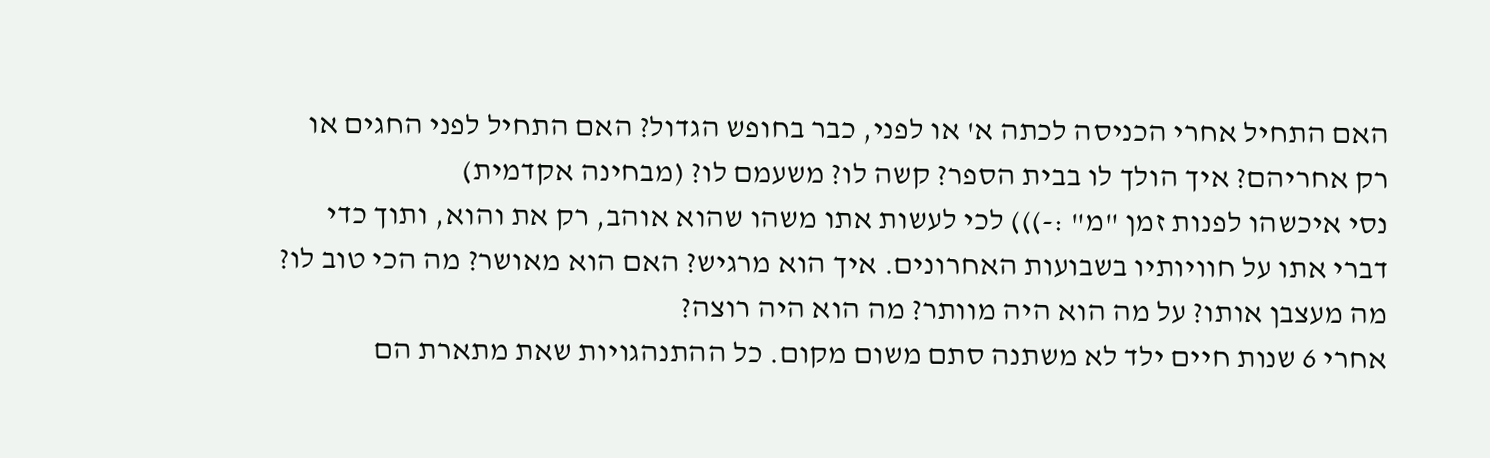האם התחיל אחרי הכניסה לכתה א' או לפני, כבר בחופש הגדול? האם התחיל לפני החגים או רק אחריהם? איך הולך לו בבית הספר? קשה לו? משעמם לו? (מבחינה אקדמית)
נסי איכשהו לפנות זמן "מ" :-))) לכי לעשות אתו משהו שהוא אוהב, רק את והוא, ותוך כדי דברי אתו על חוויותיו בשבועות האחרונים. איך הוא מרגיש? האם הוא מאושר? מה הכי טוב לו? מה מעצבן אותו? על מה הוא היה מוותר? מה הוא היה רוצה?
אחרי 6 שנות חיים ילד לא משתנה סתם משום מקום. כל ההתנהגויות שאת מתארת הם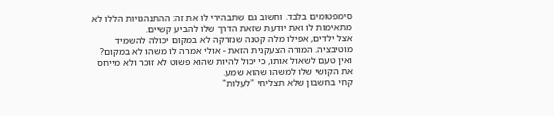סימפטומים בלבד. וחשוב גם שתבהירי לו את זה: ההתנהגויות הללו לא מתאימות לו ואת יודעת שזאת הדרך שלו להביע קשיים.
אצל ילדים, אפילו מלה קטנה שנזרקה לא במקום יכולה להשמיד מוטיבציה. המורה הצעקנית הזאת - אולי אמרה לו משהו לא במקום? ואין טעם לשאול אותו, כי יכול להיות שהוא פשוט לא זוכר ולא מייחס את הקושי שלו למשהו שהוא שמע.
קחי בחשבון שלא תצליחי "לעלות"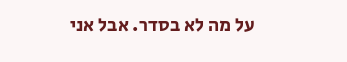על מה לא בסדר. אבל אני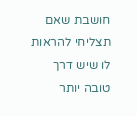חושבת שאם תצליחי להראות לו שיש דרך טובה יותר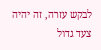לבקש עזרה, זה יהיה צעד גדול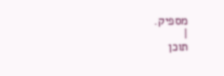מספיק.
|
תוכן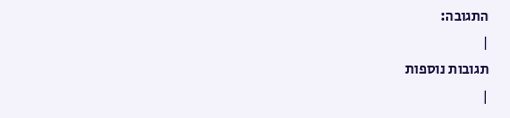התגובה:
|
תגובות נוספות
|